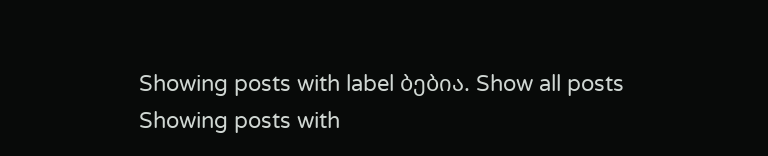Showing posts with label ბებია. Show all posts
Showing posts with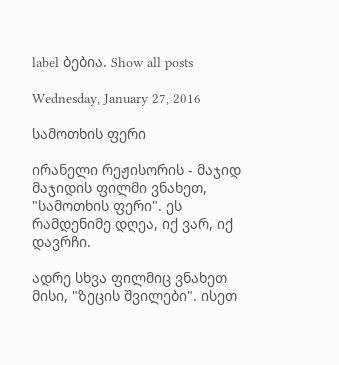label ბებია. Show all posts

Wednesday, January 27, 2016

სამოთხის ფერი

ირანელი რეჟისორის - მაჯიდ მაჯიდის ფილმი ვნახეთ, "სამოთხის ფერი". ეს რამდენიმე დღეა, იქ ვარ, იქ დავრჩი.

ადრე სხვა ფილმიც ვნახეთ მისი, "ზეცის შვილები". ისეთ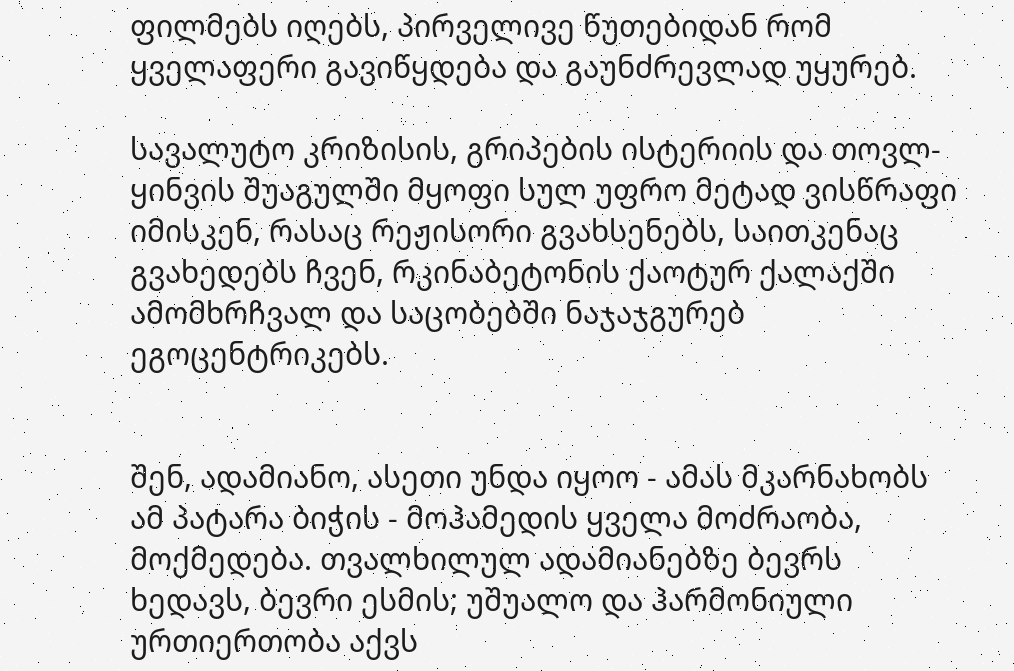ფილმებს იღებს, პირველივე წუთებიდან რომ ყველაფერი გავიწყდება და გაუნძრევლად უყურებ.

სავალუტო კრიზისის, გრიპების ისტერიის და თოვლ-ყინვის შუაგულში მყოფი სულ უფრო მეტად ვისწრაფი იმისკენ, რასაც რეჟისორი გვახსენებს, საითკენაც გვახედებს ჩვენ, რკინაბეტონის ქაოტურ ქალაქში ამომხრჩვალ და საცობებში ნაჯაჯგურებ ეგოცენტრიკებს.


შენ, ადამიანო, ასეთი უნდა იყოო - ამას მკარნახობს ამ პატარა ბიჭის - მოჰამედის ყველა მოძრაობა, მოქმედება. თვალხილულ ადამიანებზე ბევრს ხედავს, ბევრი ესმის; უშუალო და ჰარმონიული ურთიერთობა აქვს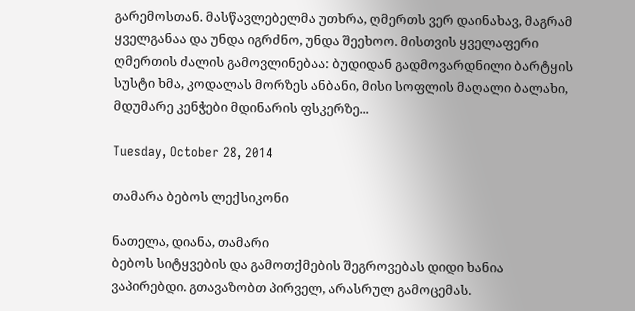გარემოსთან. მასწავლებელმა უთხრა, ღმერთს ვერ დაინახავ, მაგრამ ყველგანაა და უნდა იგრძნო, უნდა შეეხოო. მისთვის ყველაფერი ღმერთის ძალის გამოვლინებაა: ბუდიდან გადმოვარდნილი ბარტყის სუსტი ხმა, კოდალას მორზეს ანბანი, მისი სოფლის მაღალი ბალახი, მდუმარე კენჭები მდინარის ფსკერზე...

Tuesday, October 28, 2014

თამარა ბებოს ლექსიკონი

ნათელა, დიანა, თამარი
ბებოს სიტყვების და გამოთქმების შეგროვებას დიდი ხანია ვაპირებდი. გთავაზობთ პირველ, არასრულ გამოცემას.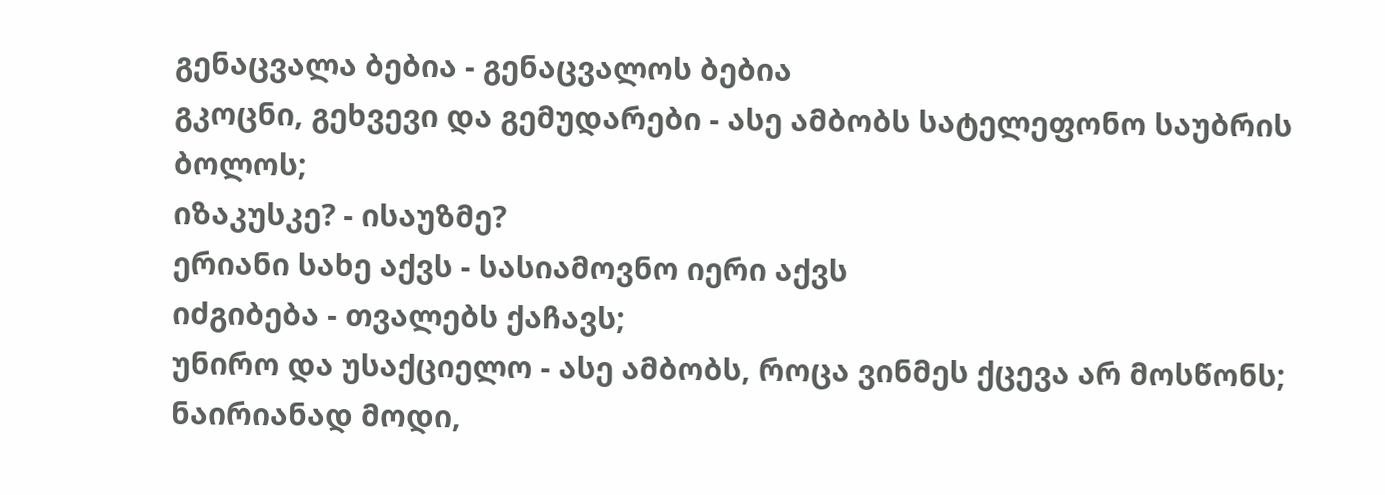გენაცვალა ბებია - გენაცვალოს ბებია
გკოცნი, გეხვევი და გემუდარები - ასე ამბობს სატელეფონო საუბრის ბოლოს;
იზაკუსკე? - ისაუზმე?
ერიანი სახე აქვს - სასიამოვნო იერი აქვს
იძგიბება - თვალებს ქაჩავს;
უნირო და უსაქციელო - ასე ამბობს, როცა ვინმეს ქცევა არ მოსწონს;
ნაირიანად მოდი,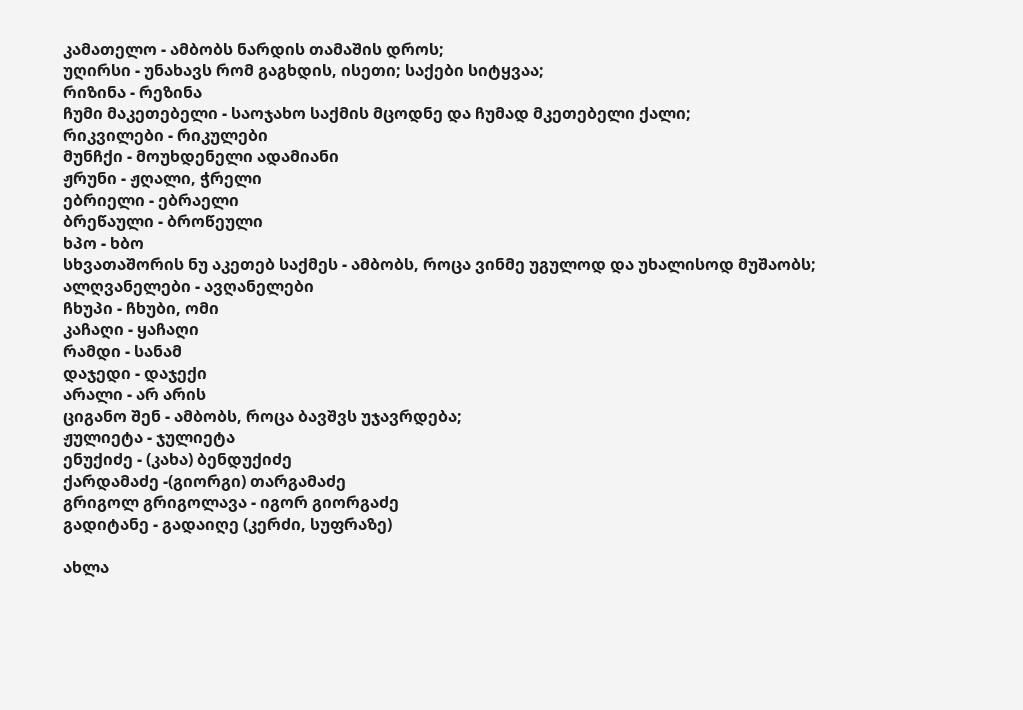კამათელო - ამბობს ნარდის თამაშის დროს;
უღირსი - უნახავს რომ გაგხდის, ისეთი; საქები სიტყვაა;
რიზინა - რეზინა
ჩუმი მაკეთებელი - საოჯახო საქმის მცოდნე და ჩუმად მკეთებელი ქალი;
რიკვილები - რიკულები
მუნჩქი - მოუხდენელი ადამიანი
ჟრუნი - ჟღალი, ჭრელი
ებრიელი - ებრაელი
ბრეწაული - ბროწეული
ხპო - ხბო
სხვათაშორის ნუ აკეთებ საქმეს - ამბობს, როცა ვინმე უგულოდ და უხალისოდ მუშაობს;
ალღვანელები - ავღანელები
ჩხუპი - ჩხუბი, ომი
კაჩაღი - ყაჩაღი
რამდი - სანამ
დაჯედი - დაჯექი
არალი - არ არის
ციგანო შენ - ამბობს, როცა ბავშვს უჯავრდება;
ჟულიეტა - ჯულიეტა
ენუქიძე - (კახა) ბენდუქიძე
ქარდამაძე -(გიორგი) თარგამაძე
გრიგოლ გრიგოლავა - იგორ გიორგაძე
გადიტანე - გადაიღე (კერძი, სუფრაზე)

ახლა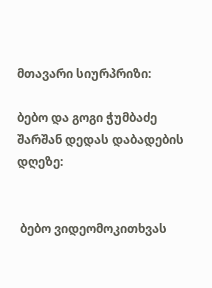მთავარი სიურპრიზი:

ბებო და გოგი ჭუმბაძე შარშან დედას დაბადების დღეზე:


 ბებო ვიდეომოკითხვას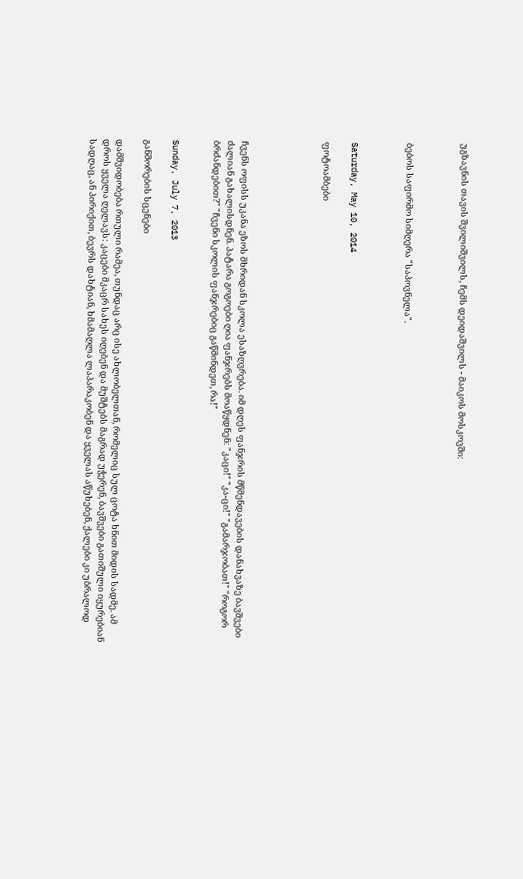უგზავნის თავის შვილიშვილს, ჩემს დეიდაშვილს - მაიკოს მოსკოვში:



ბებოს საფირმო სიმღერა "საპოვნელა".



Saturday, May 10, 2014

ფოტოამბები





ჩვენს ოფისს უკანა ეზოს მხრიდან სკოლა ესაზღვრება. იმ დღეს ფანჯრის მწმენდავების დანახვაზე ბავშვები ძალიან გახალისდნენ. პატარა გოგოები ღია ფანჯრებს მოაწყდნენ: "კაცი!" "კა-ცი!" "გამარჯობათ!" "როგორ ბრძანდებით?" "ჩვენი სკოლის ფანჯრებიც გაწმინდეთ, რა!"


Sunday, July 7, 2013

განშორების სცენები

დამშვიდობება რთული რამეა, თუნდაც არც ისე ახლობელთან, რომელიც სულ ცოტა ხნით მიდის სადმე. ამ დროს ყველა ღელავს: კაცები მკაცრ სახეს იღებენ და მუშტებს მაგრად უჭერენ, ბავშვები გათიშული იყურებიან სადღაც, ან პირიქით, ბევრს დახტიან, ხმამაღლა ლაპარაკობენ და ყველას აწუხებენ, ქალები კი უბრალოდ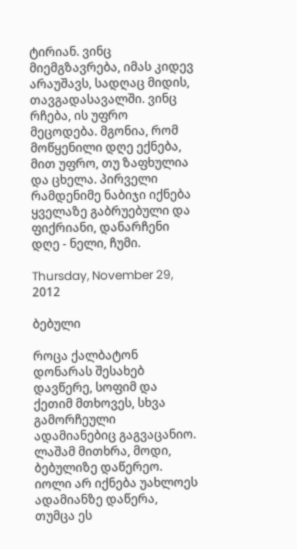ტირიან. ვინც მიემგზავრება, იმას კიდევ არაუშავს, სადღაც მიდის, თავგადასავალში. ვინც რჩება, ის უფრო მეცოდება. მგონია, რომ მოწყენილი დღე ექნება, მით უფრო, თუ ზაფხულია და ცხელა. პირველი რამდენიმე ნაბიჯი იქნება ყველაზე გაბრუებული და ფიქრიანი, დანარჩენი დღე - ნელი, ჩუმი.

Thursday, November 29, 2012

ბებული

როცა ქალბატონ დონარას შესახებ დავწერე, სოფიმ და ქეთიმ მთხოვეს, სხვა გამორჩეული ადამიანებიც გაგვაცანიო. ლაშამ მითხრა, მოდი, ბებულიზე დაწერეო. იოლი არ იქნება უახლოეს ადამიანზე დაწერა, თუმცა ეს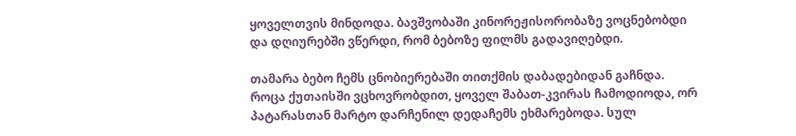ყოველთვის მინდოდა. ბავშვობაში კინორეჟისორობაზე ვოცნებობდი და დღიურებში ვწერდი, რომ ბებოზე ფილმს გადავიღებდი.

თამარა ბებო ჩემს ცნობიერებაში თითქმის დაბადებიდან გაჩნდა. როცა ქუთაისში ვცხოვრობდით, ყოველ შაბათ-კვირას ჩამოდიოდა, ორ პატარასთან მარტო დარჩენილ დედაჩემს ეხმარებოდა. სულ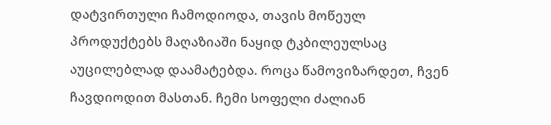დატვირთული ჩამოდიოდა, თავის მოწეულ პროდუქტებს მაღაზიაში ნაყიდ ტკბილეულსაც აუცილებლად დაამატებდა. როცა წამოვიზარდეთ, ჩვენ   ჩავდიოდით მასთან. ჩემი სოფელი ძალიან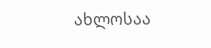ახლოსაა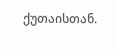ქუთაისთან.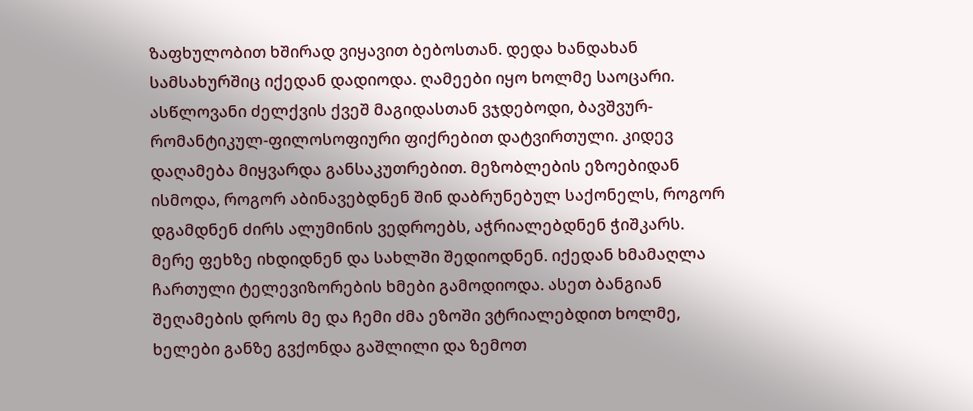ზაფხულობით ხშირად ვიყავით ბებოსთან. დედა ხანდახან სამსახურშიც იქედან დადიოდა. ღამეები იყო ხოლმე საოცარი. ასწლოვანი ძელქვის ქვეშ მაგიდასთან ვჯდებოდი, ბავშვურ-რომანტიკულ-ფილოსოფიური ფიქრებით დატვირთული. კიდევ დაღამება მიყვარდა განსაკუთრებით. მეზობლების ეზოებიდან ისმოდა, როგორ აბინავებდნენ შინ დაბრუნებულ საქონელს, როგორ დგამდნენ ძირს ალუმინის ვედროებს, აჭრიალებდნენ ჭიშკარს. მერე ფეხზე იხდიდნენ და სახლში შედიოდნენ. იქედან ხმამაღლა ჩართული ტელევიზორების ხმები გამოდიოდა. ასეთ ბანგიან შეღამების დროს მე და ჩემი ძმა ეზოში ვტრიალებდით ხოლმე, ხელები განზე გვქონდა გაშლილი და ზემოთ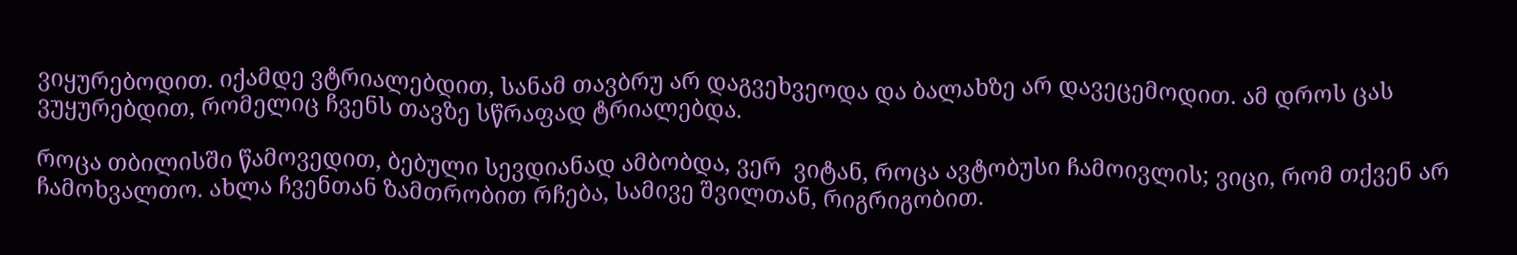ვიყურებოდით. იქამდე ვტრიალებდით, სანამ თავბრუ არ დაგვეხვეოდა და ბალახზე არ დავეცემოდით. ამ დროს ცას ვუყურებდით, რომელიც ჩვენს თავზე სწრაფად ტრიალებდა.

როცა თბილისში წამოვედით, ბებული სევდიანად ამბობდა, ვერ  ვიტან, როცა ავტობუსი ჩამოივლის; ვიცი, რომ თქვენ არ ჩამოხვალთო. ახლა ჩვენთან ზამთრობით რჩება, სამივე შვილთან, რიგრიგობით.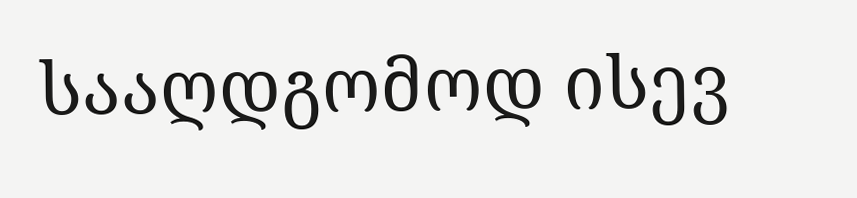სააღდგომოდ ისევ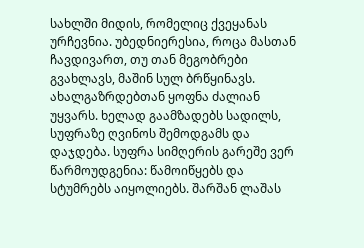სახლში მიდის, რომელიც ქვეყანას ურჩევნია. უბედნიერესია, როცა მასთან ჩავდივართ, თუ თან მეგობრები გვახლავს, მაშინ სულ ბრწყინავს. ახალგაზრდებთან ყოფნა ძალიან უყვარს. ხელად გაამზადებს სადილს,  სუფრაზე ღვინოს შემოდგამს და დაჯდება. სუფრა სიმღერის გარეშე ვერ წარმოუდგენია: წამოიწყებს და სტუმრებს აიყოლიებს. შარშან ლაშას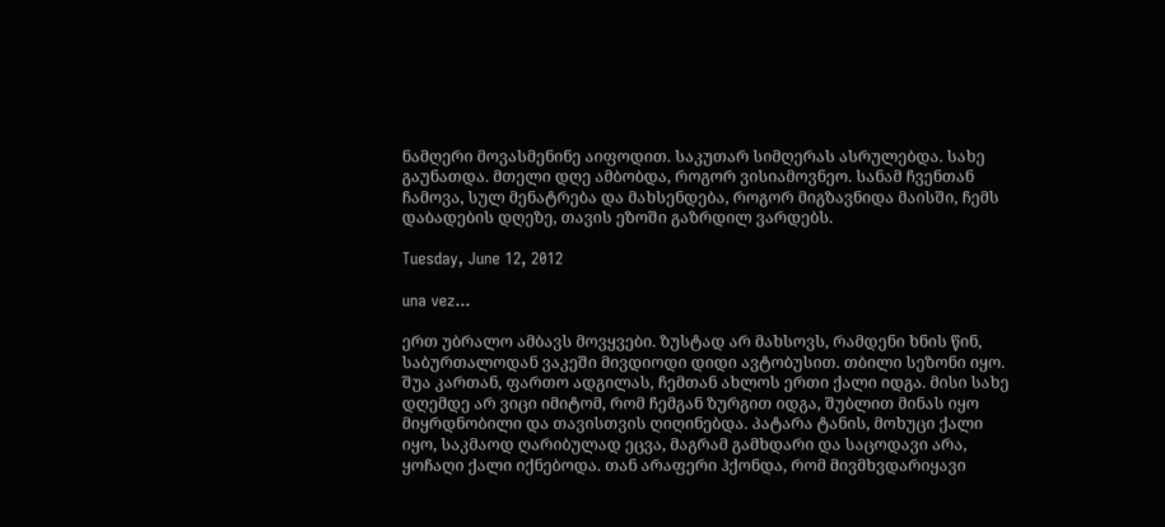ნამღერი მოვასმენინე აიფოდით. საკუთარ სიმღერას ასრულებდა. სახე გაუნათდა. მთელი დღე ამბობდა, როგორ ვისიამოვნეო. სანამ ჩვენთან ჩამოვა, სულ მენატრება და მახსენდება, როგორ მიგზავნიდა მაისში, ჩემს დაბადების დღეზე, თავის ეზოში გაზრდილ ვარდებს.

Tuesday, June 12, 2012

una vez...

ერთ უბრალო ამბავს მოვყვები. ზუსტად არ მახსოვს, რამდენი ხნის წინ, საბურთალოდან ვაკეში მივდიოდი დიდი ავტობუსით. თბილი სეზონი იყო. შუა კართან, ფართო ადგილას, ჩემთან ახლოს ერთი ქალი იდგა. მისი სახე დღემდე არ ვიცი იმიტომ, რომ ჩემგან ზურგით იდგა, შუბლით მინას იყო მიყრდნობილი და თავისთვის ღიღინებდა. პატარა ტანის, მოხუცი ქალი იყო, საკმაოდ ღარიბულად ეცვა, მაგრამ გამხდარი და საცოდავი არა, ყოჩაღი ქალი იქნებოდა. თან არაფერი ჰქონდა, რომ მივმხვდარიყავი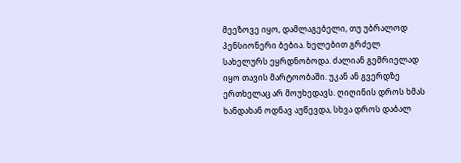მეეზოვე იყო, დამლაგებელი, თუ უბრალოდ პენსიონერი ბებია. ხელებით გრძელ სახელურს ეყრდნობოდა. ძალიან გემრიელად იყო თავის მარტოობაში. უკან ან გვერდზე ერთხელაც არ მოუხედავს. ღიღინის დროს ხმას ხანდახან ოდნავ აუწევდა, სხვა დროს დაბალ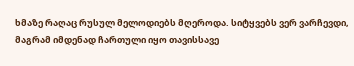ხმაზე რაღაც რუსულ მელოდიებს მღეროდა. სიტყვებს ვერ ვარჩევდი, მაგრამ იმდენად ჩართული იყო თავისსავე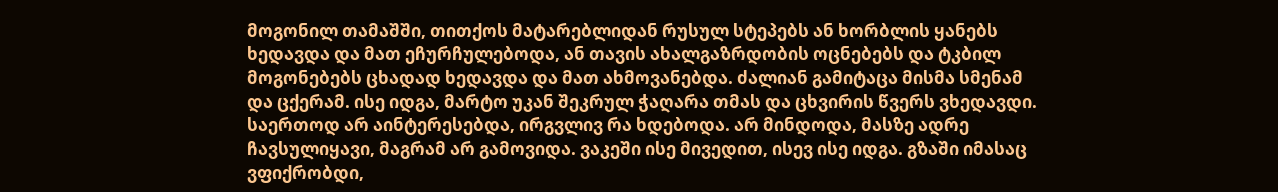მოგონილ თამაშში, თითქოს მატარებლიდან რუსულ სტეპებს ან ხორბლის ყანებს ხედავდა და მათ ეჩურჩულებოდა, ან თავის ახალგაზრდობის ოცნებებს და ტკბილ მოგონებებს ცხადად ხედავდა და მათ ახმოვანებდა. ძალიან გამიტაცა მისმა სმენამ და ცქერამ. ისე იდგა, მარტო უკან შეკრულ ჭაღარა თმას და ცხვირის წვერს ვხედავდი. საერთოდ არ აინტერესებდა, ირგვლივ რა ხდებოდა. არ მინდოდა, მასზე ადრე ჩავსულიყავი, მაგრამ არ გამოვიდა. ვაკეში ისე მივედით, ისევ ისე იდგა. გზაში იმასაც ვფიქრობდი,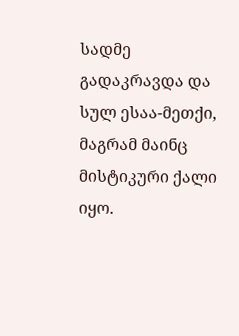სადმე გადაკრავდა და სულ ესაა-მეთქი, მაგრამ მაინც მისტიკური ქალი იყო.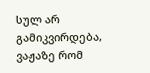სულ არ გამიკვირდება, ვაჟაზე რომ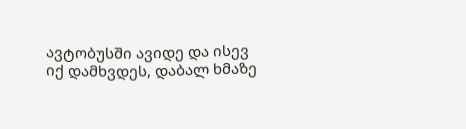ავტობუსში ავიდე და ისევ იქ დამხვდეს, დაბალ ხმაზე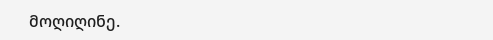მოღიღინე.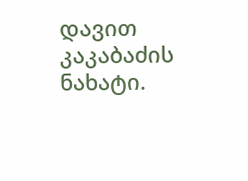დავით კაკაბაძის ნახატი.